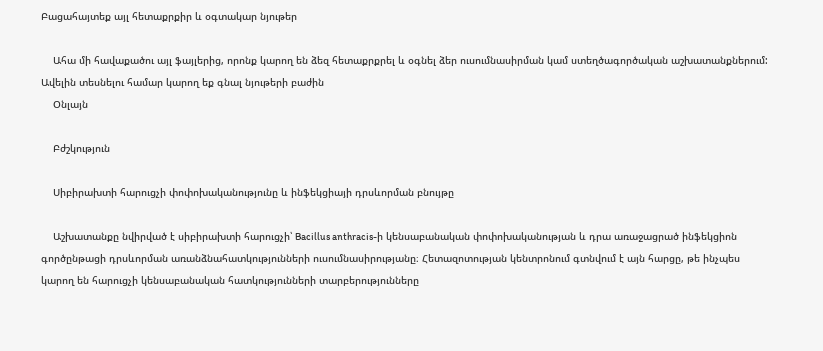Բացահայտեք այլ հետաքրքիր և օգտակար նյութեր

    Ահա մի հավաքածու այլ ֆայլերից, որոնք կարող են ձեզ հետաքրքրել և օգնել ձեր ուսումնասիրման կամ ստեղծագործական աշխատանքներում: Ավելին տեսնելու համար կարող եք գնալ նյութերի բաժին
    Օնլայն

    Բժշկություն

    Սիբիրախտի հարուցչի փոփոխականությունը և ինֆեկցիայի դրսևորման բնույթը

    Աշխատանքը նվիրված է սիբիրախտի հարուցչի՝ Bacillus anthracis-ի կենսաբանական փոփոխականության և դրա առաջացրած ինֆեկցիոն գործընթացի դրսևորման առանձնահատկությունների ուսումնասիրությանը։ Հետազոտության կենտրոնում գտնվում է այն հարցը, թե ինչպես կարող են հարուցչի կենսաբանական հատկությունների տարբերությունները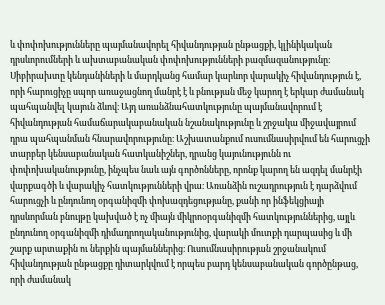և փոփոխությունները պայմանավորել հիվանդության ընթացքի, կլինիկական դրսևորումների և ախտաբանական փոփոխությունների բազմազանությունը։ Սիբիրախտը կենդանիների և մարդկանց համար կարևոր վարակիչ հիվանդություն է, որի հարուցիչը սպոր առաջացնող մանրէ է և բնության մեջ կարող է երկար ժամանակ պահպանվել կայուն ձևով։ Այդ առանձնահատկությունը պայմանավորում է հիվանդության համաճարակաբանական նշանակությունը և շրջակա միջավայրում դրա պահպանման հնարավորությունը։ Աշխատանքում ուսումնասիրվում են հարուցչի տարբեր կենսաբանական հատկանիշներ, դրանց կայունությունն ու փոփոխականությունը, ինչպես նաև այն գործոնները, որոնք կարող են ազդել մանրէի վարքագծի և վարակիչ հատկությունների վրա։ Առանձին ուշադրություն է դարձվում հարուցչի և ընդունող օրգանիզմի փոխազդեցությանը, քանի որ ինֆեկցիայի դրսևորման բնույթը կախված է ոչ միայն միկրոօրգանիզմի հատկություններից, այլև ընդունող օրգանիզմի դիմադրողականությունից, վարակի մուտքի դարպասից և մի շարք արտաքին ու ներքին պայմաններից։ Ուսումնասիրության շրջանակում հիվանդության ընթացքը դիտարկվում է որպես բարդ կենսաբանական գործընթաց, որի ժամանակ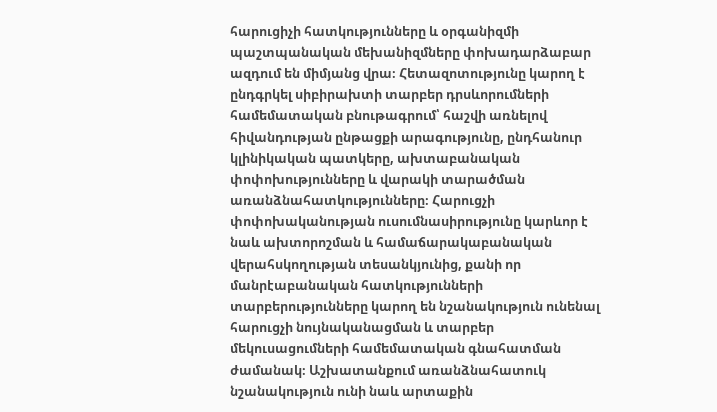հարուցիչի հատկությունները և օրգանիզմի պաշտպանական մեխանիզմները փոխադարձաբար ազդում են միմյանց վրա։ Հետազոտությունը կարող է ընդգրկել սիբիրախտի տարբեր դրսևորումների համեմատական բնութագրում՝ հաշվի առնելով հիվանդության ընթացքի արագությունը, ընդհանուր կլինիկական պատկերը, ախտաբանական փոփոխությունները և վարակի տարածման առանձնահատկությունները։ Հարուցչի փոփոխականության ուսումնասիրությունը կարևոր է նաև ախտորոշման և համաճարակաբանական վերահսկողության տեսանկյունից, քանի որ մանրէաբանական հատկությունների տարբերությունները կարող են նշանակություն ունենալ հարուցչի նույնականացման և տարբեր մեկուսացումների համեմատական գնահատման ժամանակ։ Աշխատանքում առանձնահատուկ նշանակություն ունի նաև արտաքին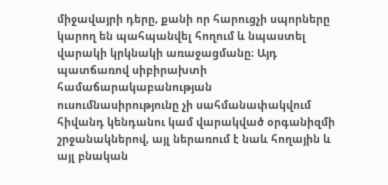միջավայրի դերը, քանի որ հարուցչի սպորները կարող են պահպանվել հողում և նպաստել վարակի կրկնակի առաջացմանը։ Այդ պատճառով սիբիրախտի համաճարակաբանության ուսումնասիրությունը չի սահմանափակվում հիվանդ կենդանու կամ վարակված օրգանիզմի շրջանակներով, այլ ներառում է նաև հողային և այլ բնական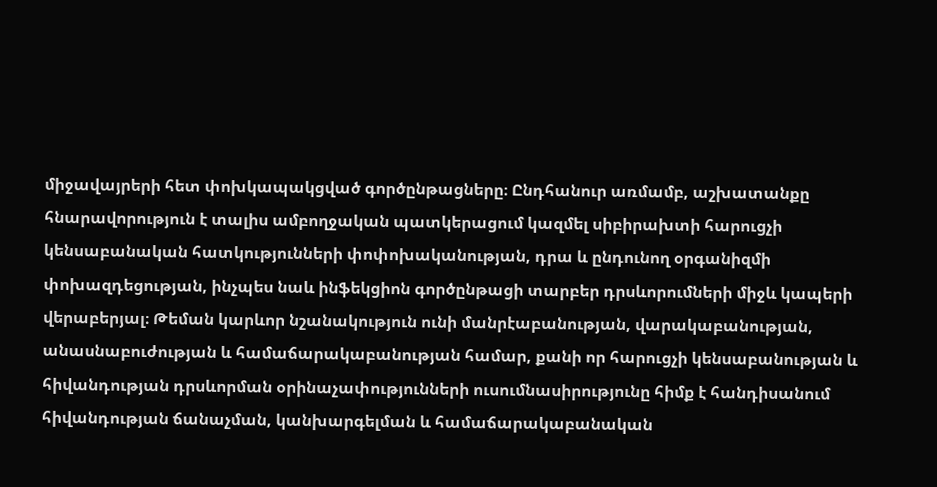միջավայրերի հետ փոխկապակցված գործընթացները։ Ընդհանուր առմամբ, աշխատանքը հնարավորություն է տալիս ամբողջական պատկերացում կազմել սիբիրախտի հարուցչի կենսաբանական հատկությունների փոփոխականության, դրա և ընդունող օրգանիզմի փոխազդեցության, ինչպես նաև ինֆեկցիոն գործընթացի տարբեր դրսևորումների միջև կապերի վերաբերյալ։ Թեման կարևոր նշանակություն ունի մանրէաբանության, վարակաբանության, անասնաբուժության և համաճարակաբանության համար, քանի որ հարուցչի կենսաբանության և հիվանդության դրսևորման օրինաչափությունների ուսումնասիրությունը հիմք է հանդիսանում հիվանդության ճանաչման, կանխարգելման և համաճարակաբանական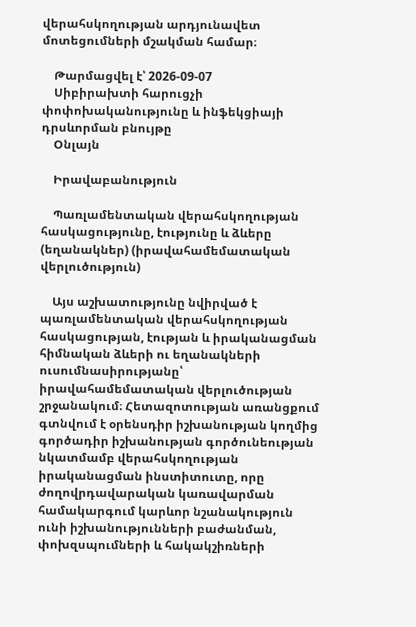վերահսկողության արդյունավետ մոտեցումների մշակման համար։

    Թարմացվել է՝ 2026-09-07
    Սիբիրախտի հարուցչի փոփոխականությունը և ինֆեկցիայի դրսևորման բնույթը
    Օնլայն

    Իրավաբանություն

    Պառլամենտական վերահսկողության հասկացությունը, էությունը և ձևերը (եղանակներ) (իրավահամեմատական վերլուծություն)

    Այս աշխատությունը նվիրված է պառլամենտական վերահսկողության հասկացության, էության և իրականացման հիմնական ձևերի ու եղանակների ուսումնասիրությանը՝ իրավահամեմատական վերլուծության շրջանակում։ Հետազոտության առանցքում գտնվում է օրենսդիր իշխանության կողմից գործադիր իշխանության գործունեության նկատմամբ վերահսկողության իրականացման ինստիտուտը, որը ժողովրդավարական կառավարման համակարգում կարևոր նշանակություն ունի իշխանությունների բաժանման, փոխզսպումների և հակակշիռների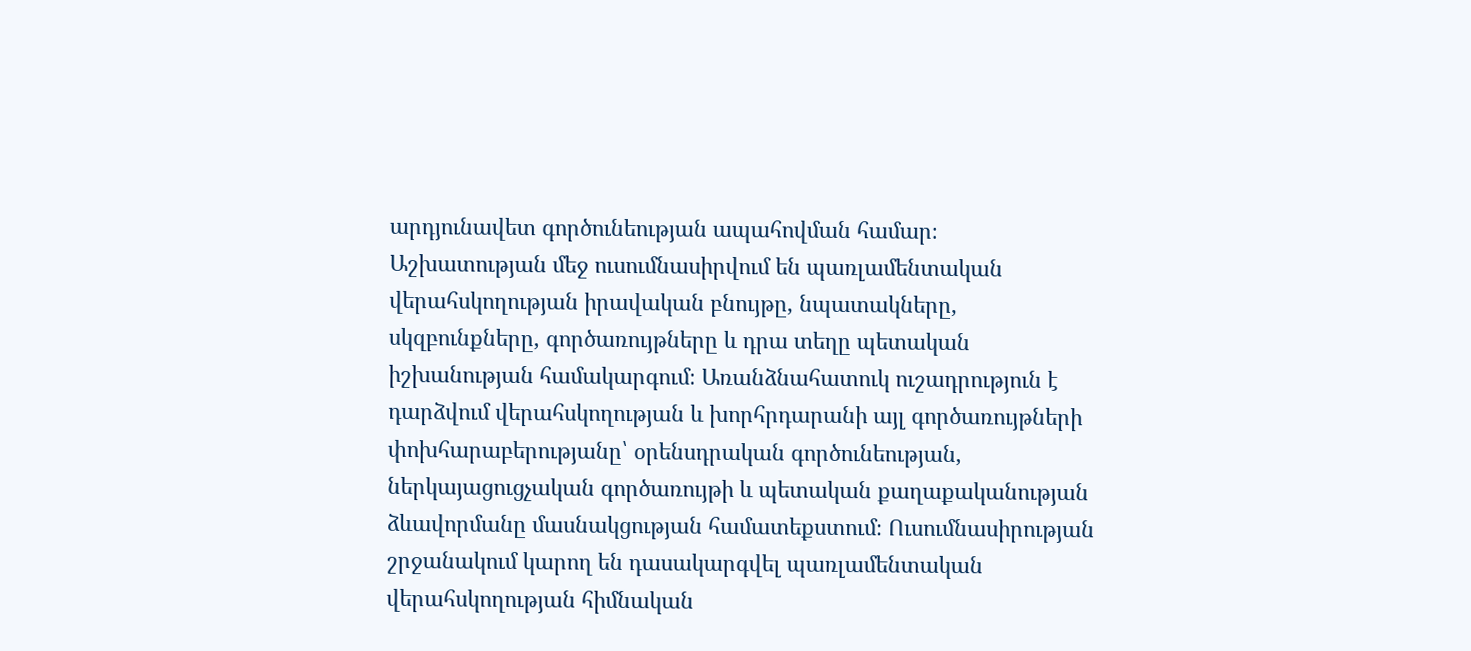արդյունավետ գործունեության ապահովման համար։ Աշխատության մեջ ուսումնասիրվում են պառլամենտական վերահսկողության իրավական բնույթը, նպատակները, սկզբունքները, գործառույթները և դրա տեղը պետական իշխանության համակարգում։ Առանձնահատուկ ուշադրություն է դարձվում վերահսկողության և խորհրդարանի այլ գործառույթների փոխհարաբերությանը՝ օրենսդրական գործունեության, ներկայացուցչական գործառույթի և պետական քաղաքականության ձևավորմանը մասնակցության համատեքստում։ Ուսումնասիրության շրջանակում կարող են դասակարգվել պառլամենտական վերահսկողության հիմնական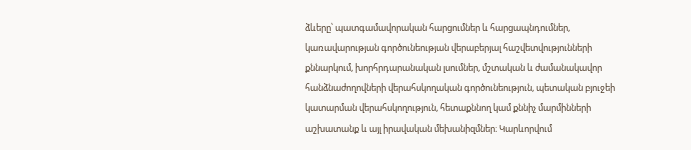ձևերը՝ պատգամավորական հարցումներ և հարցապնդումներ, կառավարության գործունեության վերաբերյալ հաշվետվությունների քննարկում, խորհրդարանական լսումներ, մշտական և ժամանակավոր հանձնաժողովների վերահսկողական գործունեություն, պետական բյուջեի կատարման վերահսկողություն, հետաքննող կամ քննիչ մարմինների աշխատանք և այլ իրավական մեխանիզմներ։ Կարևորվում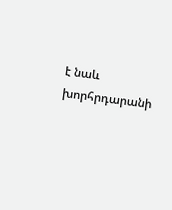է նաև խորհրդարանի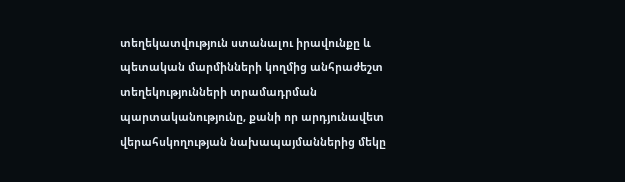տեղեկատվություն ստանալու իրավունքը և պետական մարմինների կողմից անհրաժեշտ տեղեկությունների տրամադրման պարտականությունը, քանի որ արդյունավետ վերահսկողության նախապայմաններից մեկը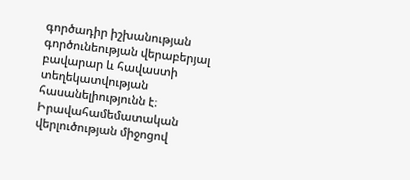գործադիր իշխանության գործունեության վերաբերյալ բավարար և հավաստի տեղեկատվության հասանելիությունն է։ Իրավահամեմատական վերլուծության միջոցով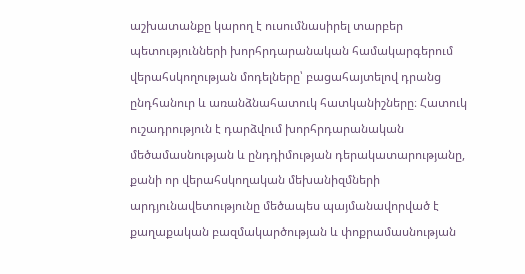աշխատանքը կարող է ուսումնասիրել տարբեր պետությունների խորհրդարանական համակարգերում վերահսկողության մոդելները՝ բացահայտելով դրանց ընդհանուր և առանձնահատուկ հատկանիշները։ Հատուկ ուշադրություն է դարձվում խորհրդարանական մեծամասնության և ընդդիմության դերակատարությանը, քանի որ վերահսկողական մեխանիզմների արդյունավետությունը մեծապես պայմանավորված է քաղաքական բազմակարծության և փոքրամասնության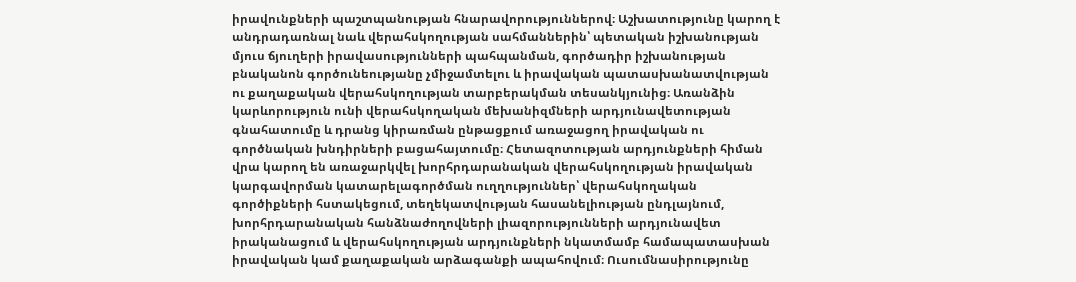իրավունքների պաշտպանության հնարավորություններով։ Աշխատությունը կարող է անդրադառնալ նաև վերահսկողության սահմաններին՝ պետական իշխանության մյուս ճյուղերի իրավասությունների պահպանման, գործադիր իշխանության բնականոն գործունեությանը չմիջամտելու և իրավական պատասխանատվության ու քաղաքական վերահսկողության տարբերակման տեսանկյունից։ Առանձին կարևորություն ունի վերահսկողական մեխանիզմների արդյունավետության գնահատումը և դրանց կիրառման ընթացքում առաջացող իրավական ու գործնական խնդիրների բացահայտումը։ Հետազոտության արդյունքների հիման վրա կարող են առաջարկվել խորհրդարանական վերահսկողության իրավական կարգավորման կատարելագործման ուղղություններ՝ վերահսկողական գործիքների հստակեցում, տեղեկատվության հասանելիության ընդլայնում, խորհրդարանական հանձնաժողովների լիազորությունների արդյունավետ իրականացում և վերահսկողության արդյունքների նկատմամբ համապատասխան իրավական կամ քաղաքական արձագանքի ապահովում։ Ուսումնասիրությունը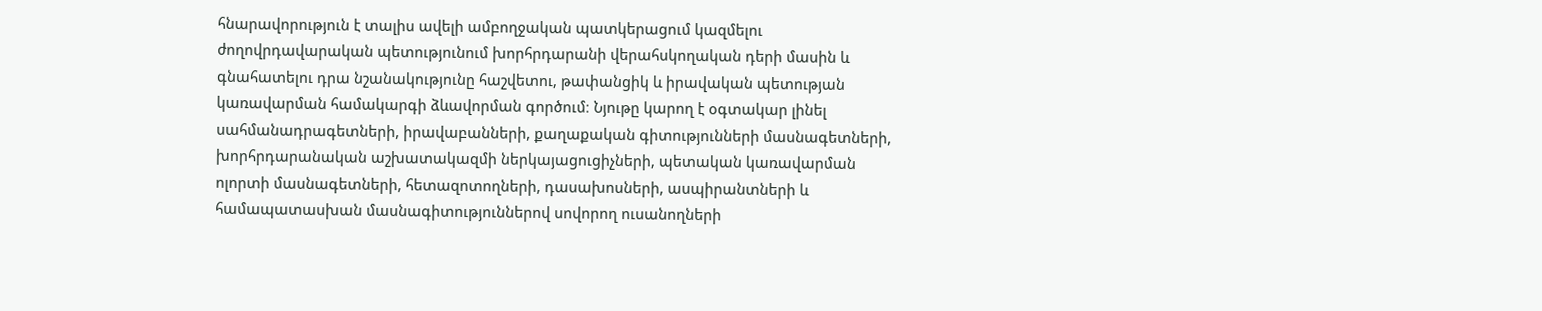հնարավորություն է տալիս ավելի ամբողջական պատկերացում կազմելու ժողովրդավարական պետությունում խորհրդարանի վերահսկողական դերի մասին և գնահատելու դրա նշանակությունը հաշվետու, թափանցիկ և իրավական պետության կառավարման համակարգի ձևավորման գործում։ Նյութը կարող է օգտակար լինել սահմանադրագետների, իրավաբանների, քաղաքական գիտությունների մասնագետների, խորհրդարանական աշխատակազմի ներկայացուցիչների, պետական կառավարման ոլորտի մասնագետների, հետազոտողների, դասախոսների, ասպիրանտների և համապատասխան մասնագիտություններով սովորող ուսանողների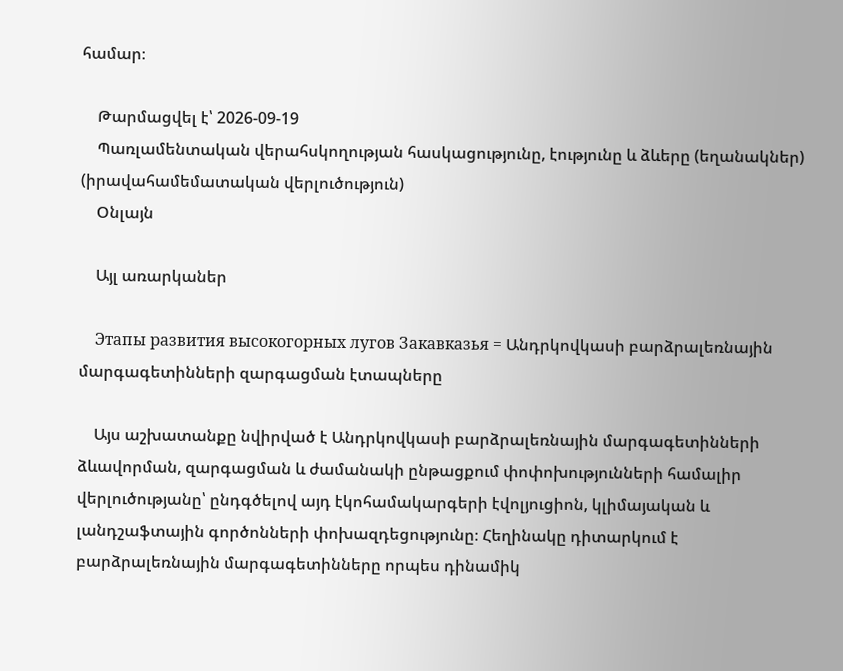համար։

    Թարմացվել է՝ 2026-09-19
    Պառլամենտական վերահսկողության հասկացությունը, էությունը և ձևերը (եղանակներ) (իրավահամեմատական վերլուծություն)
    Օնլայն

    Այլ առարկաներ

    Этапы развития высокогорных лугов Закавказья = Անդրկովկասի բարձրալեռնային մարգագետինների զարգացման էտապները

    Այս աշխատանքը նվիրված է Անդրկովկասի բարձրալեռնային մարգագետինների ձևավորման, զարգացման և ժամանակի ընթացքում փոփոխությունների համալիր վերլուծությանը՝ ընդգծելով այդ էկոհամակարգերի էվոլյուցիոն, կլիմայական և լանդշաֆտային գործոնների փոխազդեցությունը։ Հեղինակը դիտարկում է բարձրալեռնային մարգագետինները որպես դինամիկ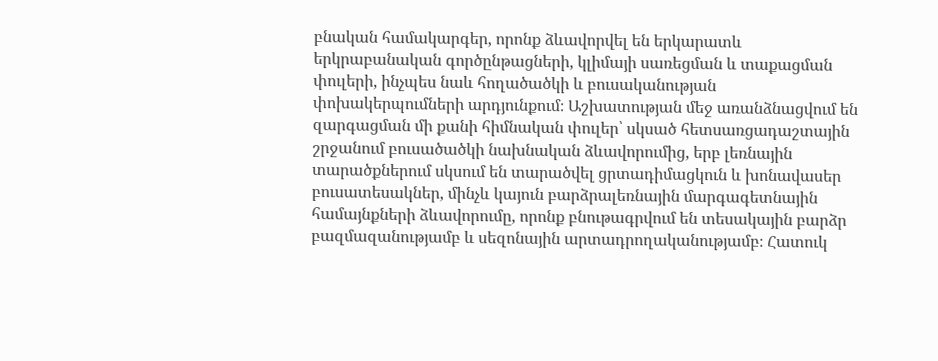բնական համակարգեր, որոնք ձևավորվել են երկարատև երկրաբանական գործընթացների, կլիմայի սառեցման և տաքացման փուլերի, ինչպես նաև հողածածկի և բուսականության փոխակերպումների արդյունքում։ Աշխատության մեջ առանձնացվում են զարգացման մի քանի հիմնական փուլեր՝ սկսած հետսառցադաշտային շրջանում բուսածածկի նախնական ձևավորումից, երբ լեռնային տարածքներում սկսում են տարածվել ցրտադիմացկուն և խոնավասեր բուսատեսակներ, մինչև կայուն բարձրալեռնային մարգագետնային համայնքների ձևավորումը, որոնք բնութագրվում են տեսակային բարձր բազմազանությամբ և սեզոնային արտադրողականությամբ։ Հատուկ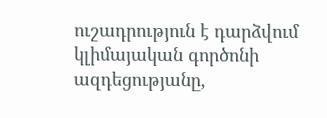ուշադրություն է դարձվում կլիմայական գործոնի ազդեցությանը,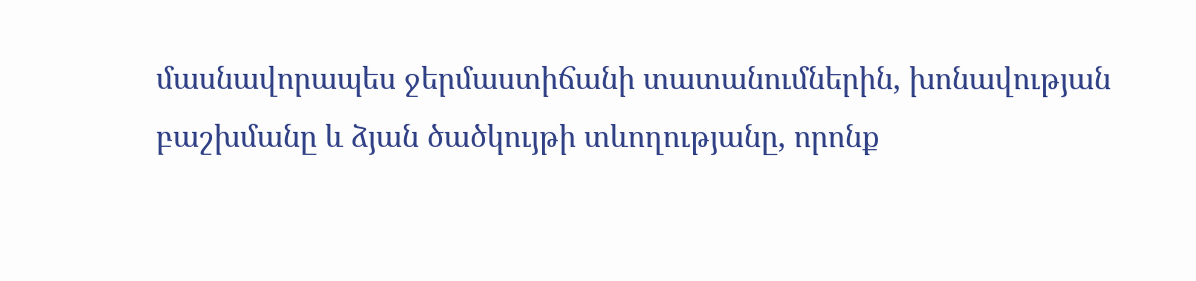մասնավորապես ջերմաստիճանի տատանումներին, խոնավության բաշխմանը և ձյան ծածկույթի տևողությանը, որոնք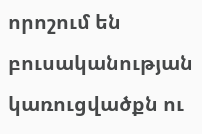որոշում են բուսականության կառուցվածքն ու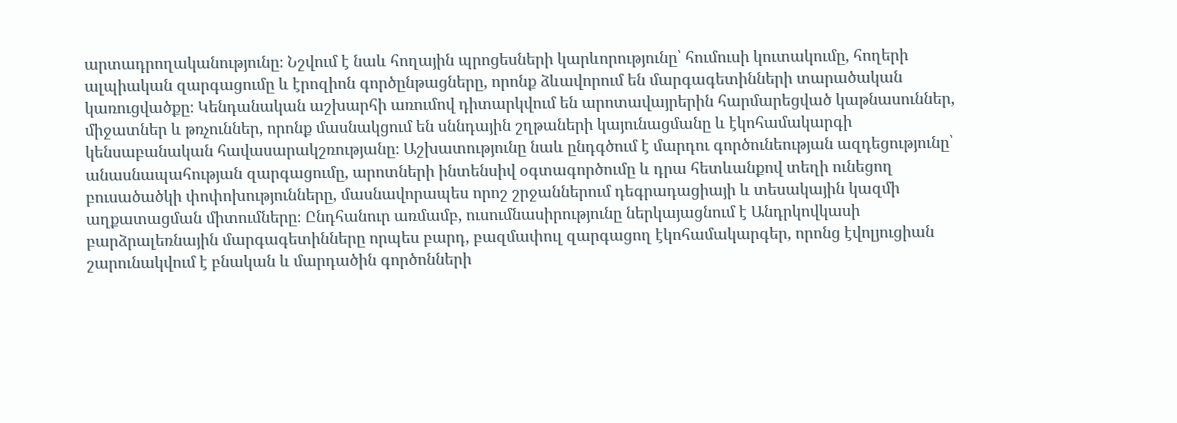արտադրողականությունը։ Նշվում է նաև հողային պրոցեսների կարևորությունը՝ հումուսի կուտակումը, հողերի ալպիական զարգացումը և էրոզիոն գործընթացները, որոնք ձևավորում են մարգագետինների տարածական կառուցվածքը։ Կենդանական աշխարհի առումով դիտարկվում են արոտավայրերին հարմարեցված կաթնասուններ, միջատներ և թռչուններ, որոնք մասնակցում են սննդային շղթաների կայունացմանը և էկոհամակարգի կենսաբանական հավասարակշռությանը։ Աշխատությունը նաև ընդգծում է մարդու գործունեության ազդեցությունը՝ անասնապահության զարգացումը, արոտների ինտենսիվ օգտագործումը և դրա հետևանքով տեղի ունեցող բուսածածկի փոփոխությունները, մասնավորապես որոշ շրջաններում դեգրադացիայի և տեսակային կազմի աղքատացման միտումները։ Ընդհանուր առմամբ, ուսումնասիրությունը ներկայացնում է Անդրկովկասի բարձրալեռնային մարգագետինները որպես բարդ, բազմափուլ զարգացող էկոհամակարգեր, որոնց էվոլյուցիան շարունակվում է բնական և մարդածին գործոնների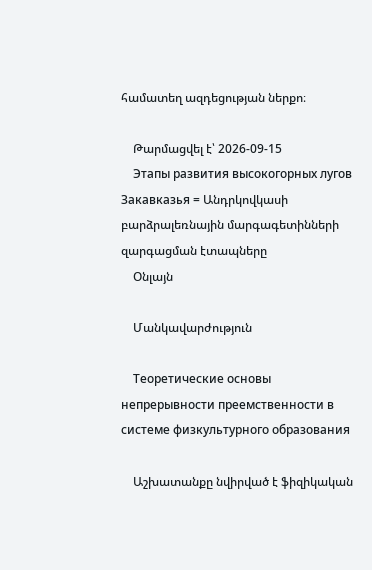համատեղ ազդեցության ներքո։

    Թարմացվել է՝ 2026-09-15
    Этапы развития высокогорных лугов Закавказья = Անդրկովկասի բարձրալեռնային մարգագետինների զարգացման էտապները
    Օնլայն

    Մանկավարժություն

    Теоретические основы непрерывности преемственности в системе физкультурного образования

    Աշխատանքը նվիրված է ֆիզիկական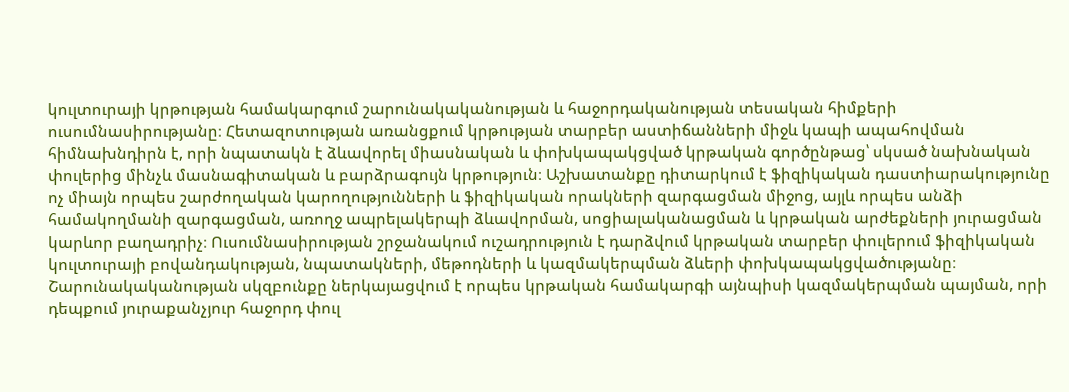կուլտուրայի կրթության համակարգում շարունակականության և հաջորդականության տեսական հիմքերի ուսումնասիրությանը։ Հետազոտության առանցքում կրթության տարբեր աստիճանների միջև կապի ապահովման հիմնախնդիրն է, որի նպատակն է ձևավորել միասնական և փոխկապակցված կրթական գործընթաց՝ սկսած նախնական փուլերից մինչև մասնագիտական և բարձրագույն կրթություն։ Աշխատանքը դիտարկում է ֆիզիկական դաստիարակությունը ոչ միայն որպես շարժողական կարողությունների և ֆիզիկական որակների զարգացման միջոց, այլև որպես անձի համակողմանի զարգացման, առողջ ապրելակերպի ձևավորման, սոցիալականացման և կրթական արժեքների յուրացման կարևոր բաղադրիչ։ Ուսումնասիրության շրջանակում ուշադրություն է դարձվում կրթական տարբեր փուլերում ֆիզիկական կուլտուրայի բովանդակության, նպատակների, մեթոդների և կազմակերպման ձևերի փոխկապակցվածությանը։ Շարունակականության սկզբունքը ներկայացվում է որպես կրթական համակարգի այնպիսի կազմակերպման պայման, որի դեպքում յուրաքանչյուր հաջորդ փուլ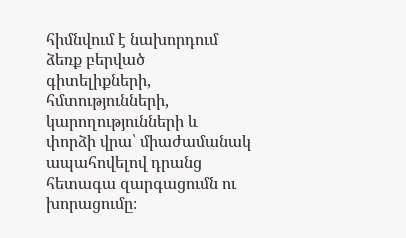հիմնվում է նախորդում ձեռք բերված գիտելիքների, հմտությունների, կարողությունների և փորձի վրա՝ միաժամանակ ապահովելով դրանց հետագա զարգացումն ու խորացումը։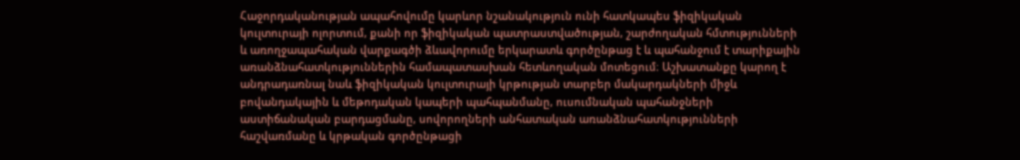Հաջորդականության ապահովումը կարևոր նշանակություն ունի հատկապես ֆիզիկական կուլտուրայի ոլորտում, քանի որ ֆիզիկական պատրաստվածության, շարժողական հմտությունների և առողջապահական վարքագծի ձևավորումը երկարատև գործընթաց է և պահանջում է տարիքային առանձնահատկություններին համապատասխան հետևողական մոտեցում։ Աշխատանքը կարող է անդրադառնալ նաև ֆիզիկական կուլտուրայի կրթության տարբեր մակարդակների միջև բովանդակային և մեթոդական կապերի պահպանմանը, ուսումնական պահանջների աստիճանական բարդացմանը, սովորողների անհատական առանձնահատկությունների հաշվառմանը և կրթական գործընթացի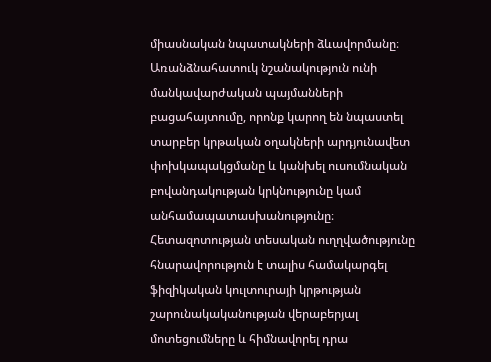միասնական նպատակների ձևավորմանը։ Առանձնահատուկ նշանակություն ունի մանկավարժական պայմանների բացահայտումը, որոնք կարող են նպաստել տարբեր կրթական օղակների արդյունավետ փոխկապակցմանը և կանխել ուսումնական բովանդակության կրկնությունը կամ անհամապատասխանությունը։ Հետազոտության տեսական ուղղվածությունը հնարավորություն է տալիս համակարգել ֆիզիկական կուլտուրայի կրթության շարունակականության վերաբերյալ մոտեցումները և հիմնավորել դրա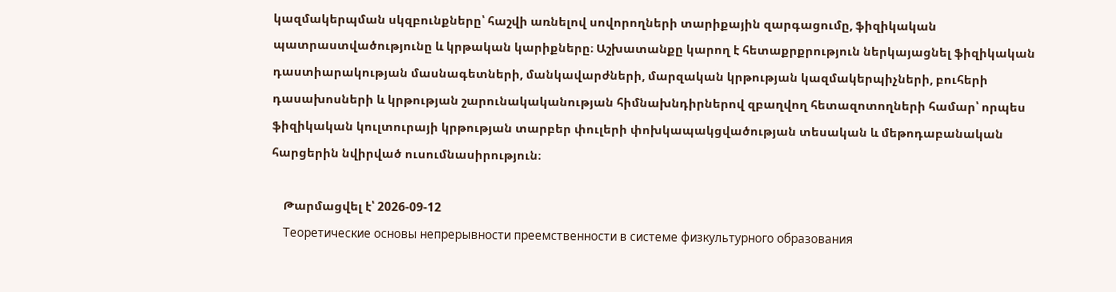կազմակերպման սկզբունքները՝ հաշվի առնելով սովորողների տարիքային զարգացումը, ֆիզիկական պատրաստվածությունը և կրթական կարիքները։ Աշխատանքը կարող է հետաքրքրություն ներկայացնել ֆիզիկական դաստիարակության մասնագետների, մանկավարժների, մարզական կրթության կազմակերպիչների, բուհերի դասախոսների և կրթության շարունակականության հիմնախնդիրներով զբաղվող հետազոտողների համար՝ որպես ֆիզիկական կուլտուրայի կրթության տարբեր փուլերի փոխկապակցվածության տեսական և մեթոդաբանական հարցերին նվիրված ուսումնասիրություն։

    Թարմացվել է՝ 2026-09-12
    Теоретические основы непрерывности преемственности в системе физкультурного образования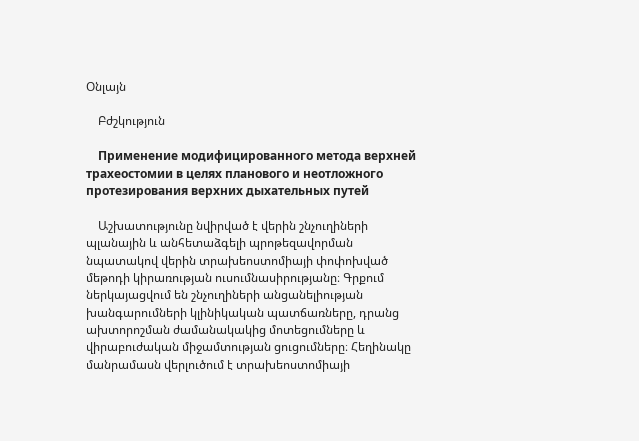Օնլայն

    Բժշկություն

    Применение модифицированного метода верхней трахеостомии в целях планового и неотложного протезирования верхних дыхательных путей

    Աշխատությունը նվիրված է վերին շնչուղիների պլանային և անհետաձգելի պրոթեզավորման նպատակով վերին տրախեոստոմիայի փոփոխված մեթոդի կիրառության ուսումնասիրությանը։ Գրքում ներկայացվում են շնչուղիների անցանելիության խանգարումների կլինիկական պատճառները, դրանց ախտորոշման ժամանակակից մոտեցումները և վիրաբուժական միջամտության ցուցումները։ Հեղինակը մանրամասն վերլուծում է տրախեոստոմիայի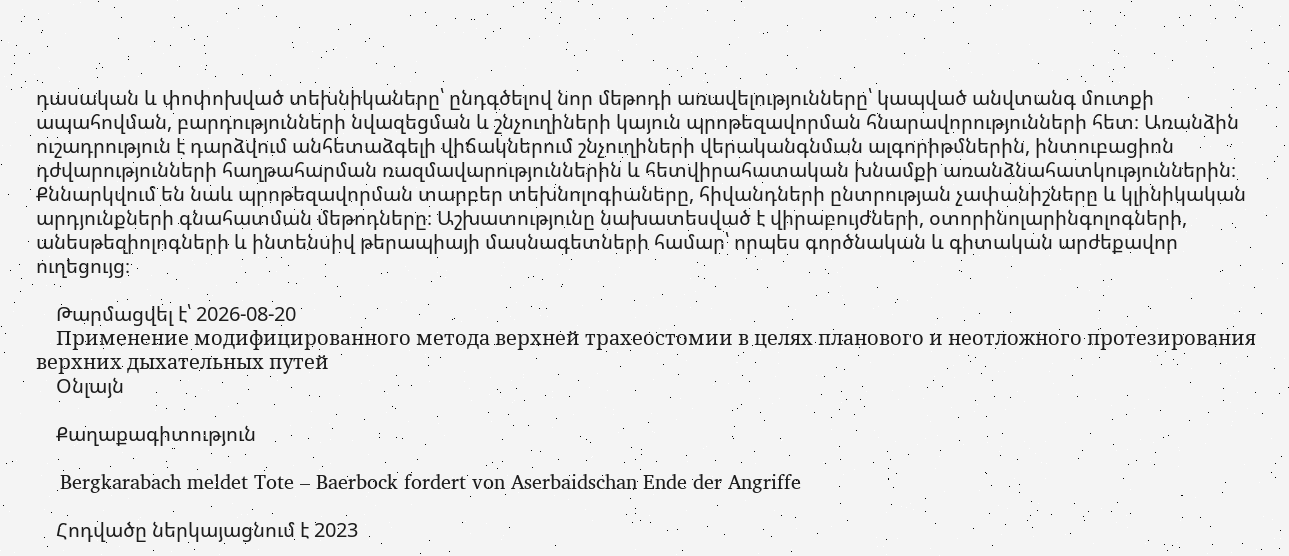դասական և փոփոխված տեխնիկաները՝ ընդգծելով նոր մեթոդի առավելությունները՝ կապված անվտանգ մուտքի ապահովման, բարդությունների նվազեցման և շնչուղիների կայուն պրոթեզավորման հնարավորությունների հետ։ Առանձին ուշադրություն է դարձվում անհետաձգելի վիճակներում շնչուղիների վերականգնման ալգորիթմներին, ինտուբացիոն դժվարությունների հաղթահարման ռազմավարություններին և հետվիրահատական խնամքի առանձնահատկություններին։ Քննարկվում են նաև պրոթեզավորման տարբեր տեխնոլոգիաները, հիվանդների ընտրության չափանիշները և կլինիկական արդյունքների գնահատման մեթոդները։ Աշխատությունը նախատեսված է վիրաբույժների, օտորինոլարինգոլոգների, անեսթեզիոլոգների և ինտենսիվ թերապիայի մասնագետների համար՝ որպես գործնական և գիտական արժեքավոր ուղեցույց։

    Թարմացվել է՝ 2026-08-20
    Применение модифицированного метода верхней трахеостомии в целях планового и неотложного протезирования верхних дыхательных путей
    Օնլայն

    Քաղաքագիտություն

    Bergkarabach meldet Tote – Baerbock fordert von Aserbaidschan Ende der Angriffe

    Հոդվածը ներկայացնում է 2023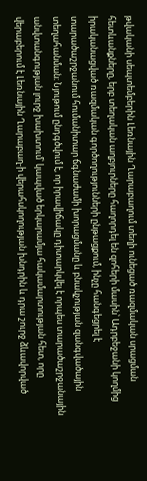թվականի սեպտեմբերին Լեռնային Ղարաբաղում տեղի ունեցած ռազմական սրացման հետևանքները, երբ տեղական աղբյուրները հաղորդել են զոհերի մասին՝ Ադրբեջանի կողմից իրականացված ռազմական գործողությունների ընթացքում, ինչը հանգեցրել է տարածաշրջանում հումանիտար ճգնաժամի խորացմանը և բնակչության զանգվածային տեղահանման։ Նյութում ընդգծվում է, որ իրավիճակը դիտարկվել է որպես տարածաշրջանային անվտանգության լուրջ խախտում՝ կապված երկարամյա հակամարտության հետ, որը վերաբերում է Լեռնային Ղարաբաղ-ի վերահսկողության խնդրին և դրա շուրջ ձևավորված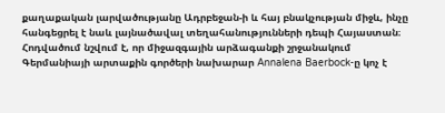քաղաքական լարվածությանը Ադրբեջան-ի և հայ բնակչության միջև, ինչը հանգեցրել է նաև լայնածավալ տեղահանությունների դեպի Հայաստան։ Հոդվածում նշվում է, որ միջազգային արձագանքի շրջանակում Գերմանիայի արտաքին գործերի նախարար Annalena Baerbock-ը կոչ է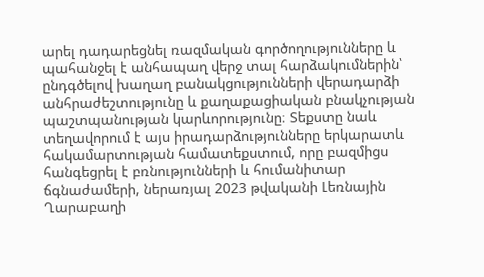արել դադարեցնել ռազմական գործողությունները և պահանջել է անհապաղ վերջ տալ հարձակումներին՝ ընդգծելով խաղաղ բանակցությունների վերադարձի անհրաժեշտությունը և քաղաքացիական բնակչության պաշտպանության կարևորությունը։ Տեքստը նաև տեղավորում է այս իրադարձությունները երկարատև հակամարտության համատեքստում, որը բազմիցս հանգեցրել է բռնությունների և հումանիտար ճգնաժամերի, ներառյալ 2023 թվականի Լեռնային Ղարաբաղի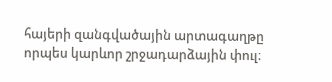հայերի զանգվածային արտագաղթը որպես կարևոր շրջադարձային փուլ։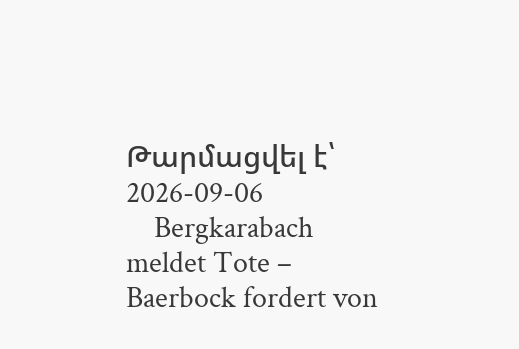Թարմացվել է՝ 2026-09-06
    Bergkarabach meldet Tote – Baerbock fordert von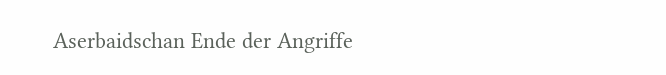Aserbaidschan Ende der Angriffe